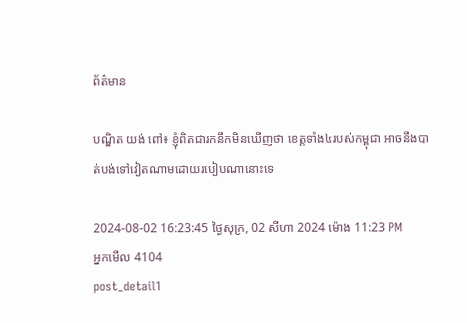ព័ត៌មាន

បណ្ឌិត យង់ ពៅ៖ ខ្ញុំពិតជារកនឹកមិនឃើញថា ខេត្តទាំង៤របស់កម្ពុជា អាចនឹងបាត់បង់ទៅវៀតណាមដោយរបៀបណានោះទេ

2024-08-02 16:23:45 ថ្ងៃសុក្រ, 02 សីហា 2024 ម៉ោង 11:23 PM
អ្នកមើល 4104
post_detail1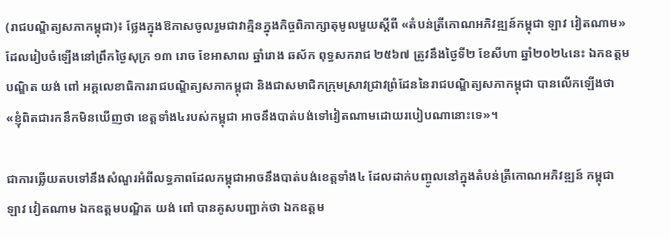(រាជបណ្ឌិត្យសភាកម្ពុជា)៖ ថ្លែងក្នុងឱកាសចូលរួមជាវាគ្មិនក្នុងកិច្ចពិភាក្សាតុមូលមួយស្ដីពី «តំបន់ត្រីកោណអភិវឌ្ឍន៍កម្ពុជា ឡាវ វៀតណាម» ដែលរៀបចំឡើងនៅព្រឹកថ្ងៃសុក្រ ១៣ រោច ខែអាសាឍ ឆ្នាំរោង ឆស័ក ពុទ្ធសករាជ ២៥៦៧ ត្រូវនឹងថ្ងៃទី២ ខែសីហា ឆ្នាំ២០២៤នេះ ឯកឧត្ដមបណ្ឌិត យង់ ពៅ អគ្គលេខាធិការរាជបណ្ឌិត្យសភាកម្ពុជា និងជាសមាជិកក្រុមស្រាវជ្រាវព្រំដែននៃរាជបណ្ឌិត្យសភាកម្ពុជា បានលើកឡើងថា «ខ្ញុំពិតជារកនឹកមិនឃើញថា ខេត្តទាំង៤របស់កម្ពុជា អាចនឹងបាត់បង់ទៅវៀតណាមដោយរបៀបណានោះទេ»។

ជាការឆ្លើយតបទៅនឹងសំណួរអំពីលទ្ធភាពដែលកម្ពុជាអាចនឹងបាត់បង់ខេត្តទាំង៤ ដែលដាក់បញ្ចូលនៅក្នុងតំបន់ត្រីកោណអភិវឌ្ឍន៍ កម្ពុជា ឡាវ វៀតណាម ឯកឧត្ដមបណ្ឌិត យង់ ពៅ បានគូសបញ្ជាក់ថា ឯកឧត្ដម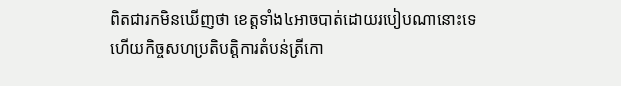ពិតជារកមិនឃើញថា ខេត្តទាំង៤អាចបាត់ដោយរបៀបណានោះទេ ហើយកិច្ចសហប្រតិបត្តិការតំបន់ត្រីកោ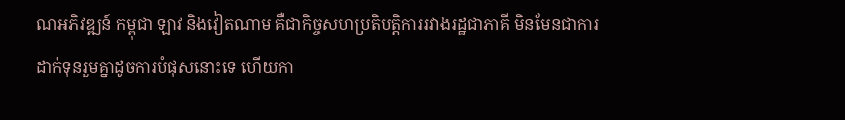ណអភិវឌ្ឍន៍ កម្ពុជា ឡាវ និងវៀតណាម គឺជាកិច្ចសហប្រតិបត្តិការរវាងរដ្ឋជាភាគី មិនមែនជាការដាក់ទុនរួមគ្នាដូចការបំផុសនោះទេ ហើយកា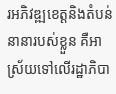រអភិវឌ្ឍខេត្តនិងតំបន់នានារបស់ខ្លួន គឺអាស្រ័យទៅលើរដ្ឋាភិបា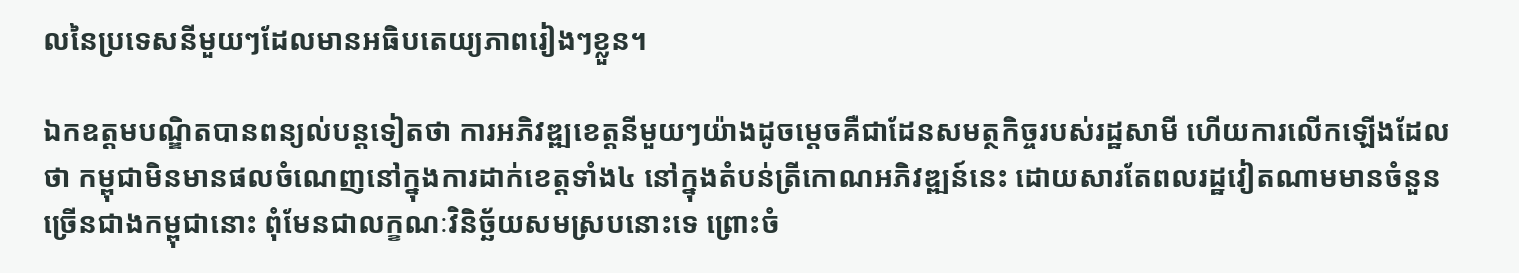លនៃប្រទេសនីមួយៗដែលមានអធិបតេយ្យភាពរៀងៗខ្លួន។

ឯកឧត្ដមបណ្ឌិតបានពន្យល់បន្តទៀតថា ការអភិវឌ្ឍខេត្តនីមួយៗយ៉ាងដូចម្ដេចគឺជាដែនសមត្ថកិច្ចរបស់រដ្ឋសាមី ហើយការលើកឡើងដែលថា កម្ពុជាមិនមានផលចំណេញនៅក្នុងការដាក់ខេត្តទាំង៤ នៅក្នុងតំបន់ត្រីកោណអភិវឌ្ឍន៍នេះ ដោយសារតែពលរដ្ឋវៀតណាមមានចំនួនច្រើនជាងកម្ពុជានោះ ពុំមែនជាលក្ខណៈវិនិច្ឆ័យសមស្របនោះទេ ព្រោះចំ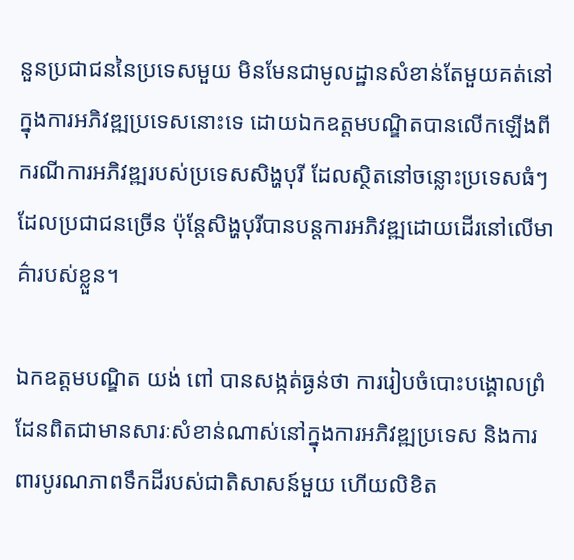នួនប្រជាជននៃប្រទេសមួយ មិនមែនជាមូលដ្ឋានសំខាន់តែមួយគត់នៅក្នុងការអភិវឌ្ឍប្រទេសនោះទេ ដោយឯកឧត្ដមបណ្ឌិតបានលើកឡើងពីករណីការអភិវឌ្ឍរបស់ប្រទេសសិង្ហបុរី ដែលស្ថិតនៅចន្លោះប្រទេសធំៗដែលប្រជាជនច្រើន ប៉ុន្តែសិង្ហបុរីបានបន្តការអភិវឌ្ឍដោយដើរនៅលើមាគ៌ារបស់ខ្លួន។

ឯកឧត្ដមបណ្ឌិត យង់ ពៅ បានសង្កត់ធ្ងន់ថា ការរៀបចំបោះបង្គោលព្រំដែនពិតជាមានសារៈសំខាន់ណាស់នៅក្នុងការអភិវឌ្ឍប្រទេស និងការពារបូរណភាពទឹកដីរបស់ជាតិសាសន៍មួយ ហើយលិខិត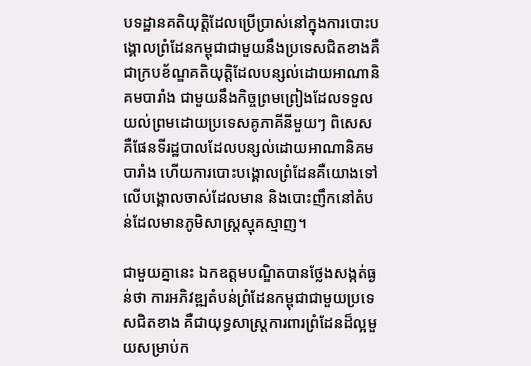បទដ្ឋានគតិយុត្តិដែលប្រើប្រាស់នៅក្នុងការបោះបង្គោលព្រំដែនកម្ពុជាជាមួយនឹងប្រទេសជិតខាងគឺជាក្របខ័ណ្ឌគតិយុត្តិដែលបន្សល់ដោយអាណានិគមបារាំង ជាមួយនឹងកិច្ចព្រមព្រៀងដែលទទួលយល់ព្រមដោយប្រទេសគូភាគីនីមួយៗ ពិសេសគឺផែនទីរដ្ឋបាលដែលបន្សល់ដោយអាណានិគមបារាំង ហើយការបោះបង្គោលព្រំដែនគឺយោងទៅលើបង្គោលចាស់ដែលមាន និងបោះញឹកនៅតំបន់ដែលមានភូមិសាស្ត្រស្មុគស្មាញ។

ជាមួយគ្នានេះ ឯកឧត្ដមបណ្ឌិតបានថ្លែងសង្កត់ធ្ងន់ថា ការអភិវឌ្ឍតំបន់ព្រំដែនកម្ពុជាជាមួយប្រទេសជិតខាង គឺជាយុទ្ធសាស្ត្រការពារព្រំដែនដ៏ល្អមួយសម្រាប់ក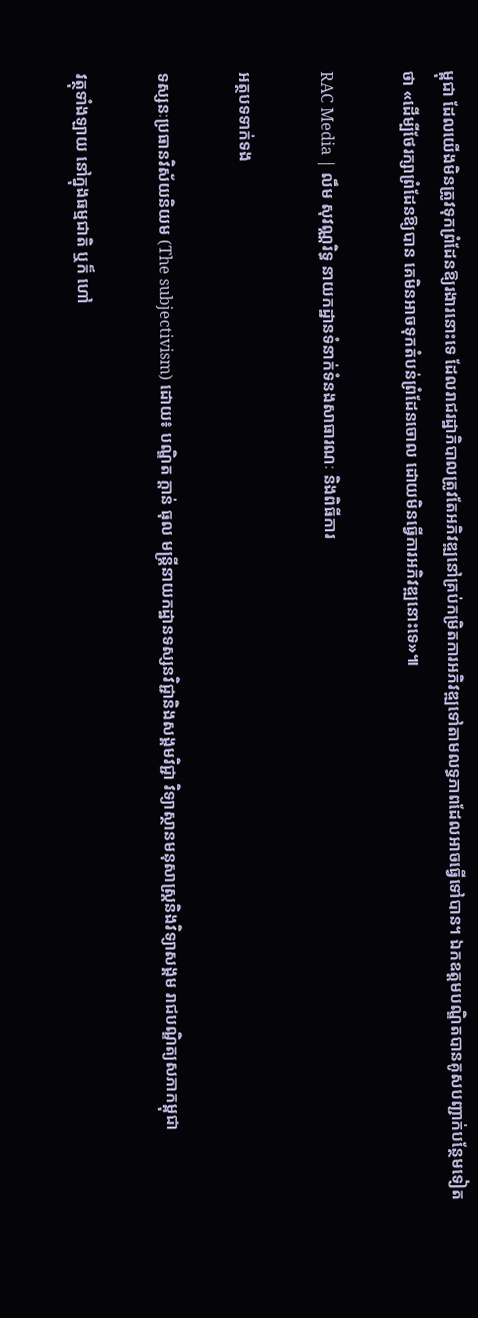ម្ពុជា ដែលយើងមិនត្រូវទុកព្រំដែនឱ្យរងារនោះទេ ដែលរាជរដ្ឋាភិបាលត្រូវតែអភិវឌ្ឍនៅគ្រប់កម្រិតការអភិវឌ្ឍទៅតាមលទ្ធភាពដែលអាចធ្វើទៅបាន។ ឯកឧត្ដមបណ្ឌិតបានគូសបញ្ជាក់បន្ថែមទៀតថា «ដើម្បីថែរក្សាព្រំដែនឱ្យបាន គេមិនអាចទុកតំបន់ព្រំដែនចោល ដោយមិនធ្វើការអភិវឌ្ឍនោះទេ»៕

RAC Media | លឹម សុវណ្ណរិទ្ធ នាយកដ្ឋានទំនាក់ទំនងសាធារណៈ និងពិធីការ

អត្ថបទទាក់ទង

ទស្សនៈប្រធានវិស័យនិយម (The subjectivism) ដោយ៖ បណ្ឌិត ក្តាន់ ធុល មន្ត្រីនាយកដ្ឋានទស្សនវិជ្ជានិងសង្គមវិជ្ជា វិទ្យាស្ថានមនុសាស្ត្រនិងវិទ្យាសង្គម រាជបណ្ឌិត្យសភាកម្ពុជា

វត្ថុទាំងឡាយ នៅក្នុងធម្មជាតិ ឬក៏ ហៅ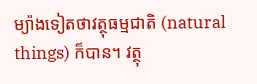ម្យ៉ាងទៀតថាវត្ថុធម្មជាតិ (natural things) ក៏បាន។ វត្ថុ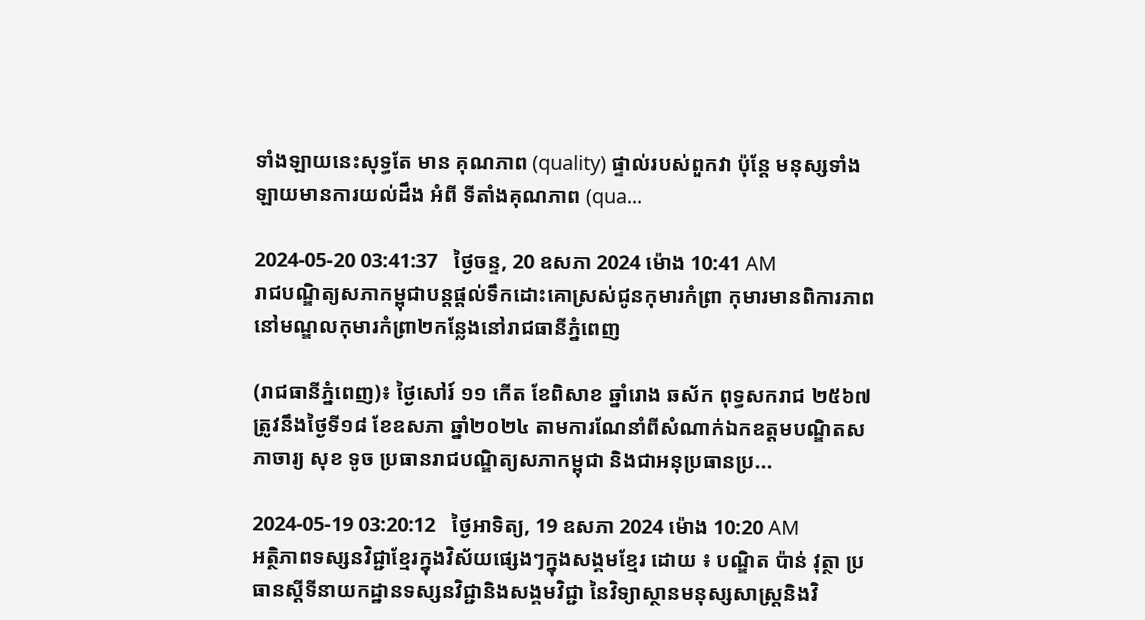ទាំងឡាយនេះសុទ្ធតែ មាន គុណភាព (quality) ផ្ទាល់របស់ពួកវា ប៉ុន្តែ មនុស្សទាំងឡាយមានការយល់ដឹង អំពី ទីតាំងគុណភាព (qua...

2024-05-20 03:41:37   ថ្ងៃចន្ទ, 20 ឧសភា 2024 ម៉ោង 10:41 AM
រាជបណ្ឌិត្យសភាកម្ពុជាបន្តផ្ដល់ទឹកដោះគោស្រស់ជូនកុមារកំព្រា កុមារមានពិការភាព នៅមណ្ឌលកុមារកំព្រា២កន្លែងនៅរាជធានីភ្នំពេញ

(រាជធានីភ្នំពេញ)៖ ថ្ងៃសៅរ៍ ១១ កើត ខែពិសាខ ឆ្នាំរោង ឆស័ក ពុទ្ធសករាជ ២៥៦៧ ត្រូវនឹងថ្ងៃទី១៨ ខែឧសភា ឆ្នាំ២០២៤ តាមការណែនាំពីសំណាក់ឯកឧត្ដមបណ្ឌិតសភាចារ្យ សុខ ទូច ប្រធានរាជបណ្ឌិត្យសភាកម្ពុជា និងជាអនុប្រធានប្រ...

2024-05-19 03:20:12   ថ្ងៃអាទិត្យ, 19 ឧសភា 2024 ម៉ោង 10:20 AM
អត្ថិភាពទស្សនវិជ្ជាខ្មែរក្នុងវិស័យផ្សេងៗក្នុងសង្គមខ្មែរ ដោយ ៖ បណ្ឌិត ប៉ាន់ វុត្ថា ប្រធានស្ដីទីនាយកដ្ឋានទស្សនវិជ្ជានិងសង្គមវិជ្ជា នៃវិទ្យាស្ថានមនុស្សសាស្រ្តនិងវិ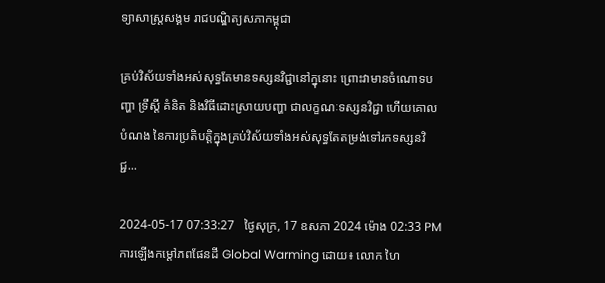ទ្យាសាស្រ្តសង្គម រាជបណ្ឌិត្យសភាកម្ពុជា

គ្រប់វិស័យទាំងអស់សុទ្ធតែមានទស្សនវិជ្ជានៅក្នុនោះ ព្រោះវាមានចំណោទបញ្ហា ទ្រឹស្តី គំនិត និងវិធីដោះស្រាយបញ្ហា ជាលក្ខណៈទស្សនវិជ្ជា ហើយគោលបំណង នៃការប្រតិបត្តិក្នុងគ្រប់វិស័យទាំងអស់សុទ្ធតែតម្រង់ទៅរកទស្សនវិជ្ជ...

2024-05-17 07:33:27   ថ្ងៃសុក្រ, 17 ឧសភា 2024 ម៉ោង 02:33 PM
ការឡើងកម្ដៅភពផែនដី Global Warming ដោយ៖ លោក ហៃ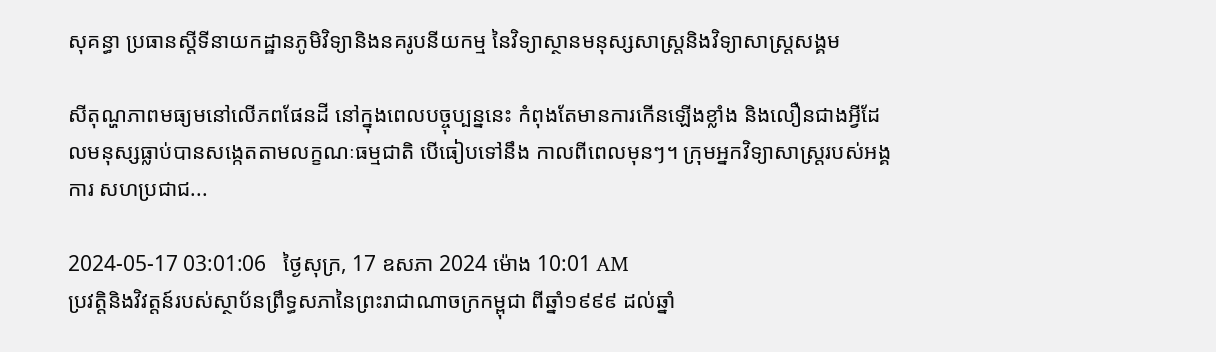សុគន្ធា ប្រធានស្តីទីនាយកដ្ឋានភូមិវិទ្យានិងនគរូបនីយកម្ម នៃវិទ្យាស្ថានមនុស្សសាស្រ្តនិងវិទ្យាសាស្រ្តសង្គម

សីតុណ្ហភាពមធ្យមនៅលើភពផែនដី នៅក្នុងពេលបច្ចុប្បន្ននេះ កំពុងតែមានការកើនឡើងខ្លាំង និងលឿនជាងអ្វីដែលមនុស្សធ្លាប់បានសង្កេតតាមលក្ខណៈធម្មជាតិ បើធៀបទៅនឹង កាលពីពេលមុនៗ។ ក្រុមអ្នកវិទ្យាសាស្រ្តរបស់អង្គការ សហប្រជាជ...

2024-05-17 03:01:06   ថ្ងៃសុក្រ, 17 ឧសភា 2024 ម៉ោង 10:01 AM
ប្រវត្តិនិងវិវត្តន៍របស់ស្ថាប័នព្រឹទ្ធសភានៃព្រះរាជាណាចក្រកម្ពុជា ពីឆ្នាំ១៩៩៩ ដល់ឆ្នាំ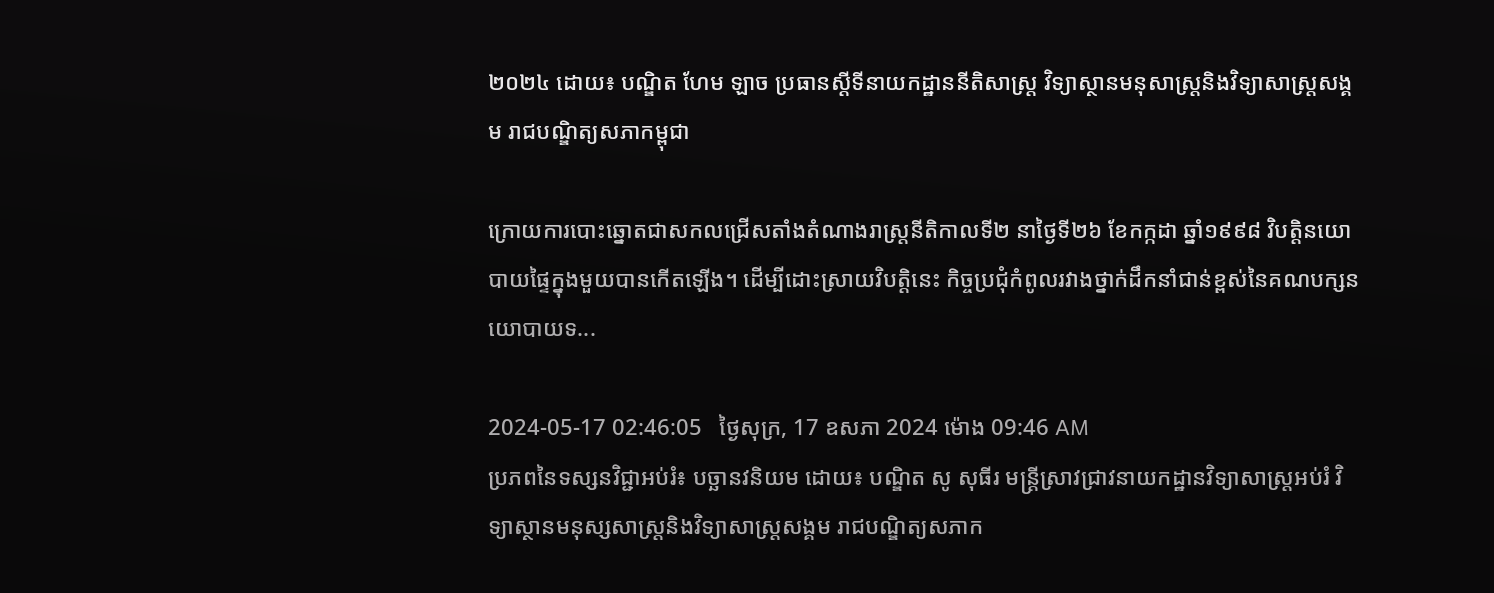២០២៤ ដោយ៖ បណ្ឌិត ហែម ឡាច ប្រធានស្ដីទីនាយកដ្ឋាននីតិសាស្ត្រ វិទ្យាស្ថានមនុសាស្ត្រនិងវិទ្យាសាស្ត្រសង្គម រាជបណ្ឌិត្យសភាកម្ពុជា

ក្រោយការបោះឆ្នោតជាសកលជ្រើសតាំងតំណាងរាស្ត្រនីតិកាលទី២ នាថ្ងៃទី២៦ ខែកក្កដា ឆ្នាំ១៩៩៨ វិបត្តិនយោបាយផ្ទៃក្នុងមួយបានកើតឡើង។ ដើម្បីដោះស្រាយវិបត្តិនេះ កិច្ចប្រជុំកំពូលរវាងថ្នាក់ដឹកនាំជាន់ខ្ពស់នៃគណបក្សនយោបាយទ...

2024-05-17 02:46:05   ថ្ងៃសុក្រ, 17 ឧសភា 2024 ម៉ោង 09:46 AM
ប្រភពនៃទស្សនវិជ្ជាអប់រំ៖ បច្ឆានវនិយម ដោយ៖ បណ្ឌិត សូ សុធីរ មន្ត្រីស្រាវជ្រាវនាយកដ្ឋានវិទ្យាសាស្ត្រអប់រំ វិទ្យាស្ថានមនុស្សសាស្ត្រនិងវិទ្យាសាស្ត្រសង្គម រាជបណ្ឌិត្យសភាក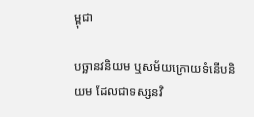ម្ពុជា

បច្ឆានវនិយម ឬសម័យក្រោយទំនើបនិយម ដែលជាទស្សនវិ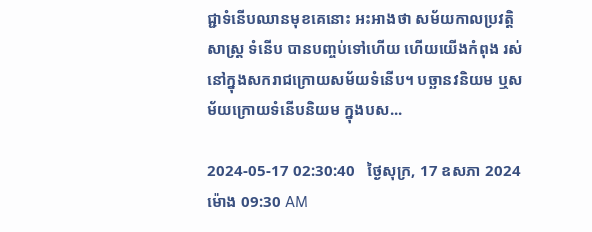ជ្ជាទំនើបឈានមុខគេនោះ អះអាងថា សម័យកាលប្រវត្ដិសាស្ដ្រ ទំនើប បានបញ្ចប់ទៅហើយ ហើយយើងកំពុង រស់នៅក្នុងសករាជក្រោយសម័យទំនើប។ បច្ឆានវនិយម ឬសម័យក្រោយទំនើបនិយម ក្នុងបស...

2024-05-17 02:30:40   ថ្ងៃសុក្រ, 17 ឧសភា 2024 ម៉ោង 09:30 AM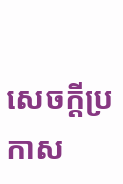សេចក្តីប្រកាស